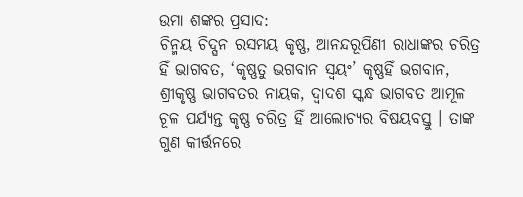ଉମା ଶଙ୍କର ପ୍ରସାଦ:
ଚିନ୍ମୟ ଚିଦ୍ଘନ ରସମୟ କୃଷ୍ଣ, ଆନନ୍ଦରୂପିଣୀ ରାଧାଙ୍କର ଚରିତ୍ର ହିଁ ଭାଗବତ, ‘କୃଷ୍ଣତୁ ଭଗବାନ ସ୍ୱୟଂ’ କୃଷ୍ଣହିଁ ଭଗବାନ, ଶ୍ରୀକୃଷ୍ଣ ଭାଗବତର ନାୟକ, ଦ୍ୱାଦଶ ସ୍କନ୍ଧ ଭାଗବତ ଆମୂଳ ଚୂଳ ପର୍ଯ୍ୟନ୍ତ କୃଷ୍ଣ ଚରିତ୍ର ହିଁ ଆଲୋଚ୍ୟର ବିଷୟବସ୍ତୁ । ତାଙ୍କ ଗୁଣ କୀର୍ତ୍ତନରେ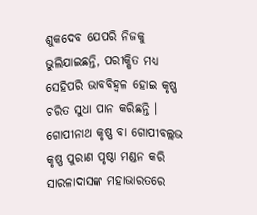ଶୁକଦେବ ଯେପରି ନିଜକୁ ଭୁଲିଯାଇଛନ୍ତି, ପରୀକ୍ଷିତ ମଧ୍ୟ ସେହିପରି ଭାବବିହ୍ୱଳ ହୋଇ କୃଷ୍ଣ ଚରିତ ସୁଧା ପାନ କରିଛନ୍ତି । ଗୋପୀନାଥ କୃଷ୍ଣ ବା ଗୋପୀବଲ୍ଲଭ କୃଷ୍ଣ ପୁରାଣ ପୃଷ୍ଠା ମଣ୍ଡନ କରି ସାରଳାଦାସଙ୍କ ମହାଭାରତରେ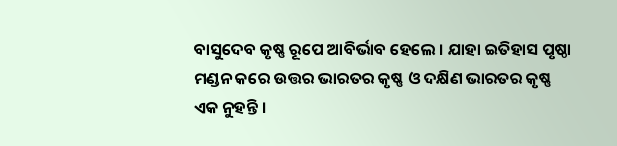ବାସୁଦେବ କୃଷ୍ଣ ରୂପେ ଆବିର୍ଭାବ ହେଲେ । ଯାହା ଇତିହାସ ପୃଷ୍ଠା ମଣ୍ଡନ କରେ ଉତ୍ତର ଭାରତର କୃଷ୍ଣ ଓ ଦକ୍ଷିଣ ଭାରତର କୃଷ୍ଣ ଏକ ନୁହନ୍ତି ।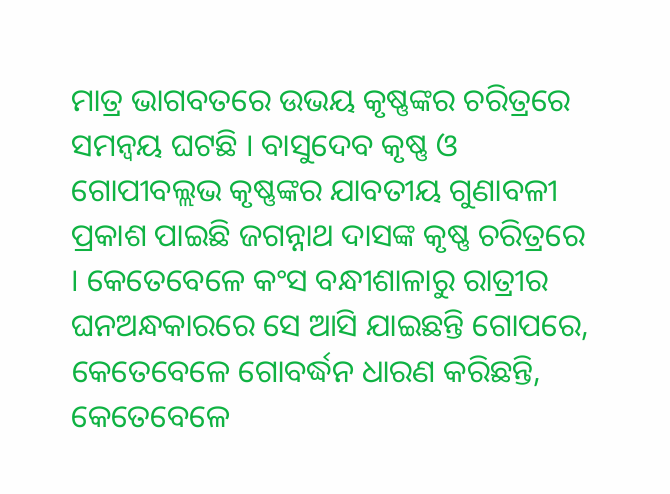ମାତ୍ର ଭାଗବତରେ ଉଭୟ କୃଷ୍ଣଙ୍କର ଚରିତ୍ରରେ ସମନ୍ୱୟ ଘଟଛି । ବାସୁଦେବ କୃଷ୍ଣ ଓ ଗୋପୀବଲ୍ଲଭ କୃଷ୍ଣଙ୍କର ଯାବତୀୟ ଗୁଣାବଳୀ ପ୍ରକାଶ ପାଇଛି ଜଗନ୍ନାଥ ଦାସଙ୍କ କୃଷ୍ଣ ଚରିତ୍ରରେ । କେତେବେଳେ କଂସ ବନ୍ଧୀଶାଳାରୁ ରାତ୍ରୀର ଘନଅନ୍ଧକାରରେ ସେ ଆସି ଯାଇଛନ୍ତି ଗୋପରେ, କେତେବେଳେ ଗୋବର୍ଦ୍ଧନ ଧାରଣ କରିଛନ୍ତି, କେତେବେଳେ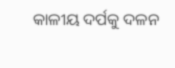କାଳୀୟ ଦର୍ପକୁ ଦଳନ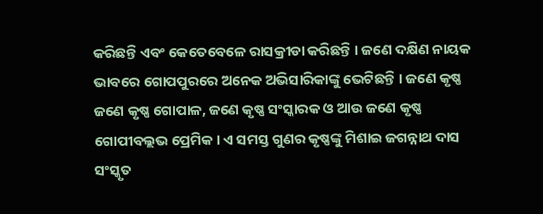କରିଛନ୍ତି ଏବଂ କେତେବେଳେ ରାସକ୍ରୀଡା କରିଛନ୍ତି । ଜଣେ ଦକ୍ଷିଣ ନାୟକ ଭାବରେ ଗୋପପୁରରେ ଅନେକ ଅଭିସାରିକାଙ୍କୁ ଭେଟିଛନ୍ତି । ଜଣେ କୃଷ୍ଣ ଜଣେ କୃଷ୍ଣ ଗୋପାଳ, ଜଣେ କୃଷ୍ଣ ସଂସ୍କାରକ ଓ ଆଉ ଜଣେ କୃଷ୍ଣ ଗୋପୀବଲ୍ଲଭ ପ୍ରେମିକ । ଏ ସମସ୍ତ ଗୁଣର କୃଷ୍ଣଙ୍କୁ ମିଶାଇ ଜଗନ୍ନାଥ ଦାସ ସଂସ୍କୃତ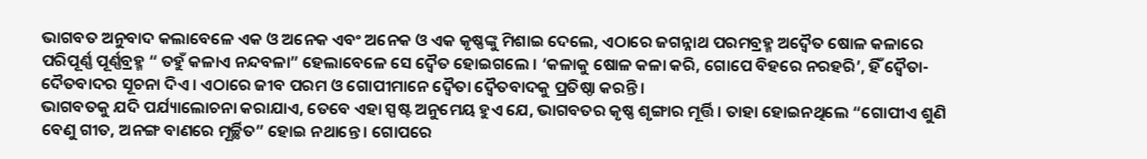ଭାଗବତ ଅନୁବାଦ କଲାବେଳେ ଏକ ଓ ଅନେକ ଏବଂ ଅନେକ ଓ ଏକ କୃଷ୍ଣଙ୍କୁ ମିଶାଇ ଦେଲେ, ଏଠାରେ ଜଗନ୍ନାଥ ପରମବ୍ରହ୍ମ ଅଦ୍ୱୈତ ଷୋଳ କଳାରେ ପରିପୂର୍ଣ୍ଣ ପୂର୍ଣ୍ଣବ୍ରହ୍ମ “ ତହୁଁ କଳାଏ ନନ୍ଦବଳା” ହେଲାବେଳେ ସେ ଦ୍ୱୈତ ହୋଇଗଲେ । ‘କଳାକୁ ଷୋଳ କଳା କରି, ଗୋପେ ବିହରେ ନରହରି’, ହିଁ ଦ୍ୱୈତା-ଦୈତବାଦର ସୂଚନା ଦିଏ । ଏଠାରେ ଜୀବ ପରମ ଓ ଗୋପୀମାନେ ଦ୍ୱୈତା ଦ୍ୱୈତବାଦକୁ ପ୍ରତିଷ୍ଠା କରନ୍ତି ।
ଭାଗବତକୁ ଯଦି ପର୍ଯ୍ୟାଲୋଚନା କରାଯାଏ, ତେବେ ଏହା ସ୍ପଷ୍ଟ ଅନୁମେୟ ହୁଏ ଯେ, ଭାଗବତର କୃଷ୍ଣ ଶୃଙ୍ଗାର ମୂର୍ତ୍ତି । ତାହା ହୋଇନଥିଲେ “ଗୋପୀଏ ଶୁଣି ବେଣୁ ଗୀତ, ଅନଙ୍ଗ ବାଣରେ ମୂର୍ଚ୍ଛିତ” ହୋଇ ନଥାନ୍ତେ । ଗୋପରେ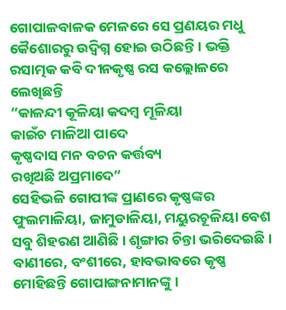ଗୋପାଳବାଳକ ମେଳରେ ସେ ପ୍ରଣୟର ମଧୁ କୈଶୋରରୁ ଉଦ୍ବିଗ୍ନ ହୋଇ ଉଠିଛନ୍ତି । ଭକ୍ତି ରସାତ୍ମକ କବି ଦୀନକୃଷ୍ଣ ରସ କଲ୍ଲୋଳରେ ଲେଖିଛନ୍ତି
“କାଳନ୍ଦୀ କୂଳିୟା କଦମ୍ବ ମୂଳିୟା
କାଇଁଚ ମାଳିଆ ପାଦେ
କୃଷ୍ଣଦାସ ମନ ବଚନ କର୍ତ୍ତବ୍ୟ
ରଖିଅଛି ଅପ୍ରମାଦେ”
ସେହିଭଳି ଗୋପୀଙ୍କ ପ୍ରାଣରେ କୃଷ୍ଣଙ୍କର ଫୁଲମାଳିୟା, ଜାମୁଡାଳିୟା, ମୟୁରଚୂଳିୟା ବେଶ ସବୁ ଶିହରଣ ଆଣିଛି । ଶୃଙ୍ଗାର ଚିନ୍ତା ଭରିଦେଇଛି । ବାଣୀରେ, ବଂଶୀରେ, ହାବଭାବରେ କୃଷ୍ଣ ମୋହିଛନ୍ତି ଗୋପାଙ୍ଗନାମାନଙ୍କୁ ।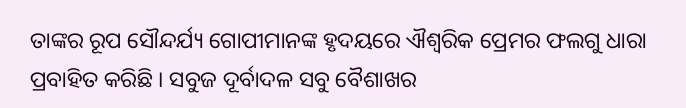ତାଙ୍କର ରୂପ ସୌନ୍ଦର୍ଯ୍ୟ ଗୋପୀମାନଙ୍କ ହୃଦୟରେ ଐଶ୍ୱରିକ ପ୍ରେମର ଫଲଗୁ ଧାରା ପ୍ରବାହିତ କରିଛି । ସବୁଜ ଦୂର୍ବାଦଳ ସବୁ ବୈଶାଖର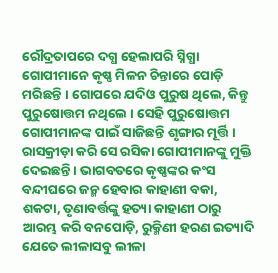ରୌଦ୍ରତାପରେ ଦଗ୍ଧ ହେଲାପରି ସ୍ନିଗ୍ଧା ଗୋପୀମାନେ କୃଷ୍ଣ ମିଳନ ଚିନ୍ତାରେ ପୋଡ଼ି ମରିଛନ୍ତି । ଗୋପରେ ଯଦିଓ ପୁରୁଷ ଥିଲେ, କିନ୍ତୁ ପୁରୁଷୋତ୍ତମ ନଥିଲେ । ସେହି ପୁରୁଷୋତ୍ତମ ଗୋପୀମାନଙ୍କ ପାଇଁ ସାଜିଛନ୍ତି ଶୃଙ୍ଗାର ମୂର୍ତ୍ତି । ରାସକ୍ରୀଡ଼ା କରି ସେ ରସିକା ଗୋପୀମାନଙ୍କୁ ମୁକ୍ତି ଦେଇଛନ୍ତି । ଭାଗବତରେ କୃଷ୍ଣଙ୍କର କଂସ ବନ୍ଦୀଘରେ ଜନ୍ମ ହେବାର କାହାଣୀ ବକା, ଶକଟା, ତୃଣାବର୍ତ୍ତଙ୍କୁ ହତ୍ୟା କାହାଣୀ ଠାରୁ ଆରମ୍ଭ କରି ବନପୋଡ଼ି, ରୁକ୍ମିଣୀ ହରଣ ଇତ୍ୟାଦି ଯେତେ ଲୀଳାସବୁ ଲୀଳା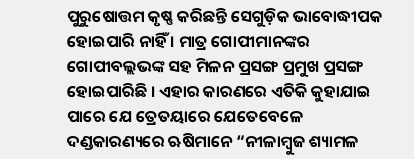ପୁରୁଷୋତ୍ତମ କୃଷ୍ଣ କରିଛନ୍ତି ସେଗୁଡ଼ିକ ଭାବୋଦ୍ଧୀପକ ହୋଇପାରି ନାହିଁ । ମାତ୍ର ଗୋପୀମାନଙ୍କର ଗୋପୀବଲ୍ଲଭଙ୍କ ସହ ମିଳନ ପ୍ରସଙ୍ଗ ପ୍ରମୁଖ ପ୍ରସଙ୍ଗ ହୋଇପାରିଛି । ଏହାର କାରଣରେ ଏତିକି କୁହାଯାଇ ପାରେ ଯେ ତ୍ରେତୟାରେ ଯେତେବେଳେ ଦଣ୍ଡକାରଣ୍ୟରେ ଋଷିମାନେ “ନୀଳାମ୍ବୁଜ ଶ୍ୟାମଳ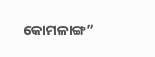କୋମଳାଙ୍ଗ”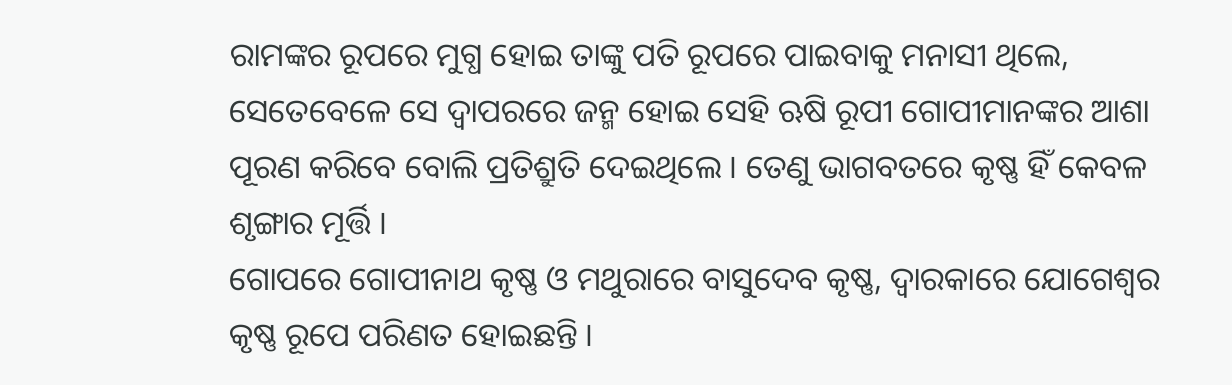ରାମଙ୍କର ରୂପରେ ମୁଗ୍ଧ ହୋଇ ତାଙ୍କୁ ପତି ରୂପରେ ପାଇବାକୁ ମନାସୀ ଥିଲେ, ସେତେବେଳେ ସେ ଦ୍ୱାପରରେ ଜନ୍ମ ହୋଇ ସେହି ଋଷି ରୂପୀ ଗୋପୀମାନଙ୍କର ଆଶା ପୂରଣ କରିବେ ବୋଲି ପ୍ରତିଶ୍ରୁତି ଦେଇଥିଲେ । ତେଣୁ ଭାଗବତରେ କୃଷ୍ଣ ହିଁ କେବଳ ଶୃଙ୍ଗାର ମୂର୍ତ୍ତି ।
ଗୋପରେ ଗୋପୀନାଥ କୃଷ୍ଣ ଓ ମଥୁରାରେ ବାସୁଦେବ କୃଷ୍ଣ, ଦ୍ୱାରକାରେ ଯୋଗେଶ୍ୱର କୃଷ୍ଣ ରୂପେ ପରିଣତ ହୋଇଛନ୍ତି ।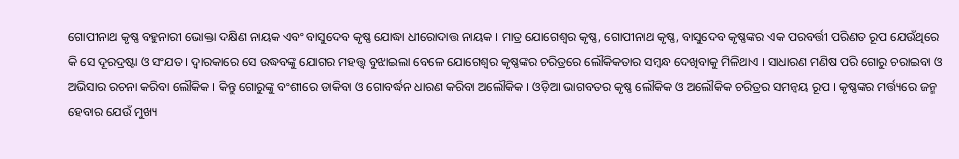ଗୋପୀନାଥ କୃଷ୍ଣ ବହୁନାରୀ ଭୋକ୍ତା ଦକ୍ଷିଣ ନାୟକ ଏବଂ ବାସୁଦେବ କୃଷ୍ଣ ଯୋଦ୍ଧା ଧୀରୋଦାତ୍ତ ନାୟକ । ମାତ୍ର ଯୋଗେଶ୍ୱର କୃଷ୍ଣ, ଗୋପୀନାଥ କୃଷ୍ଣ, ବାସୁଦେବ କୃଷ୍ଣଙ୍କର ଏକ ପରବର୍ତ୍ତୀ ପରିଣତ ରୂପ ଯେଉଁଥିରେ କି ସେ ଦୂରଦ୍ରଷ୍ଟା ଓ ସଂଯତ । ଦ୍ୱାରକାରେ ସେ ଉଦ୍ଧବଙ୍କୁ ଯୋଗର ମହତ୍ତ୍ୱ ବୁଝାଇଲା ବେଳେ ଯୋଗେଶ୍ୱର କୃଷ୍ଣଙ୍କର ଚରିତ୍ରରେ ଲୌକିକତାର ସମ୍ବନ୍ଧ ଦେଖିବାକୁ ମିଳିଥାଏ । ସାଧାରଣ ମଣିଷ ପରି ଗୋରୁ ଚରାଇବା ଓ ଅଭିସାର ରଚନା କରିବା ଲୌକିକ । କିନ୍ତୁ ଗୋରୁଙ୍କୁ ବଂଶୀରେ ଡାକିବା ଓ ଗୋବର୍ଦ୍ଧନ ଧାରଣ କରିବା ଅଲୌକିକ । ଓଡ଼ିଆ ଭାଗବତର କୃଷ୍ଣ ଲୌକିକ ଓ ଅଲୌକିକ ଚରିତ୍ରର ସମନ୍ୱୟ ରୂପ । କୃଷ୍ଣଙ୍କର ମର୍ତ୍ତ୍ୟରେ ଜନ୍ମ ହେବାର ଯେଉଁ ମୁଖ୍ୟ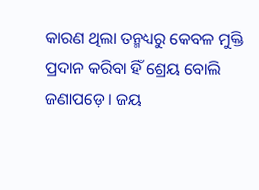କାରଣ ଥିଲା ତନ୍ମଧ୍ୟରୁ କେବଳ ମୁକ୍ତି ପ୍ରଦାନ କରିବା ହିଁ ଶ୍ରେୟ ବୋଲି ଜଣାପଡ଼େ । ଜୟ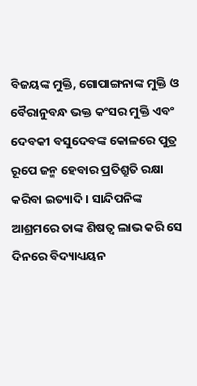ବିଜୟଙ୍କ ମୁକ୍ତି, ଗୋପାଙ୍ଗନାଙ୍କ ମୁକ୍ତି ଓ ବୈରାନୁବନ୍ଧ ଭକ୍ତ କଂସର ମୁକ୍ତି ଏବଂ ଦେବକୀ ବସୁଦେବଙ୍କ କୋଳରେ ପୁତ୍ର ରୂପେ ଜନ୍ମ ହେବାର ପ୍ରତିଶ୍ରୁତି ରକ୍ଷା କରିବା ଇତ୍ୟାଦି । ସାନ୍ଦିପନିଙ୍କ ଆଶ୍ରମରେ ତାଙ୍କ ଶିଷତ୍ୱ ଲାଭ କରି ସେ ଦିନରେ ବିଦ୍ୟାଧ୍ୟୟନ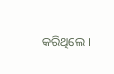କରିଥିଲେ ।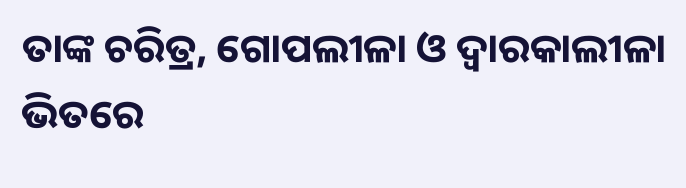ତାଙ୍କ ଚରିତ୍ର, ଗୋପଲୀଳା ଓ ଦ୍ୱାରକାଲୀଳା ଭିତରେ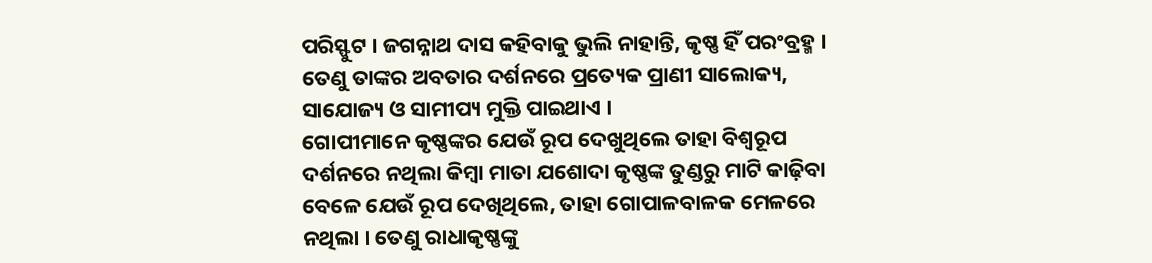ପରିସ୍ଫୁଟ । ଜଗନ୍ନାଥ ଦାସ କହିବାକୁ ଭୁଲି ନାହାନ୍ତି, କୃଷ୍ଣ ହିଁ ପରଂବ୍ରହ୍ମ । ତେଣୁ ତାଙ୍କର ଅବତାର ଦର୍ଶନରେ ପ୍ରତ୍ୟେକ ପ୍ରାଣୀ ସାଲୋକ୍ୟ, ସାଯୋଜ୍ୟ ଓ ସାମୀପ୍ୟ ମୁକ୍ତି ପାଇଥାଏ ।
ଗୋପୀମାନେ କୃଷ୍ଣଙ୍କର ଯେଉଁ ରୂପ ଦେଖୁଥିଲେ ତାହା ବିଶ୍ୱରୂପ ଦର୍ଶନରେ ନଥିଲା କିମ୍ବା ମାତା ଯଶୋଦା କୃଷ୍ଣଙ୍କ ତୁଣ୍ଡରୁ ମାଟି କାଢ଼ିବା ବେଳେ ଯେଉଁ ରୂପ ଦେଖିଥିଲେ, ତାହା ଗୋପାଳବାଳକ ମେଳରେ ନଥିଲା । ତେଣୁ ରାଧାକୃଷ୍ଣଙ୍କୁ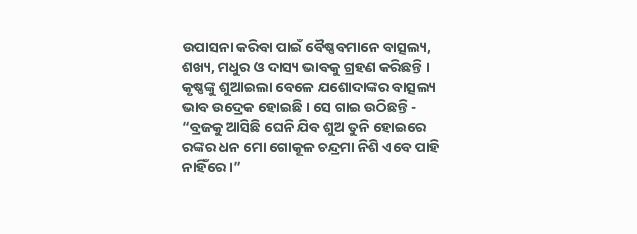ଉପାସନା କରିବା ପାଇଁ ବୈଷ୍ଣବମାନେ ବାତ୍ସଲ୍ୟ, ଶଖ୍ୟ, ମଧୁର ଓ ଦାସ୍ୟ ଭାବକୁ ଗ୍ରହଣ କରିଛନ୍ତି । କୃଷ୍ଣଙ୍କୁ ଶୁଆଇଲା ବେଳେ ଯଶୋଦାଙ୍କର ବାତ୍ସଲ୍ୟ ଭାବ ଉଦ୍ରେକ ହୋଇଛି । ସେ ଗାଇ ଉଠିଛନ୍ତି -
“ବ୍ରଜକୁ ଆସିଛି ଘେନି ଯିବ ଶୁଅ ତୁନି ହୋଇରେ
ରଙ୍କର ଧନ ମୋ ଗୋକୂଳ ଚନ୍ଦ୍ରମା ନିଶି ଏବେ ପାହି ନାହିଁରେ ।”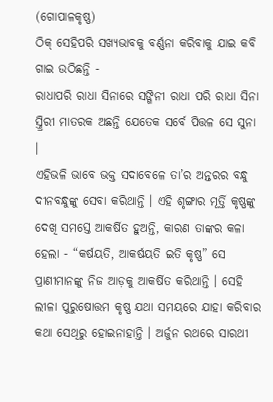(ଗୋପାଳକୃଷ୍ଣ)
ଠିକ୍ ସେହିପରି ସଖ୍ୟଭାବକୁ ବର୍ଣ୍ଣନା କରିବାକୁ ଯାଇ କବି ଗାଇ ଉଠିଛନ୍ତି -
ରାଧାପରି ରାଧା ସିନାରେ ସଙ୍ଗିନୀ ରାଧା ପରି ରାଧା ସିନା
ସ୍ତ୍ରିରୀ ମାତରକ ଅଛନ୍ତି ଯେତେକ ସର୍ବେ ପିତ୍ତଳ ସେ ସୁନା ।
ଏହିଭଳି ଭାବେ ଭକ୍ତ ସଦାବେଳେ ତା’ର ଅନ୍ତରର ବନ୍ଧୁ ଦୀନବନ୍ଧୁଙ୍କୁ ସେବା କରିଥାନ୍ତି । ଏହି ଶୃଙ୍ଗାର ମୂର୍ତ୍ତି କୃଷ୍ଣଙ୍କୁ ଦେଖି ସମସ୍ତେ ଆକର୍ଷିତ ହୁଅନ୍ତି, କାରଣ ତାଙ୍କର କଳା ହେଲା - “କର୍ଷୟତି, ଆକର୍ଷୟତି ଇତି କୃଷ୍ଣ” ସେ ପ୍ରାଣୀମାନଙ୍କୁ ନିଜ ଆଡ଼କୁ ଆକର୍ଷିତ କରିଥାନ୍ତି । ସେହି ଲୀଳା ପୁରୁଷୋତ୍ତମ କୃଷ୍ଣ ଯଥା ସମୟରେ ଯାହା କରିବାର କଥା ସେଥିରୁ ହୋଇନାହାନ୍ତି । ଅର୍ଜୁନ ରଥରେ ସାରଥୀ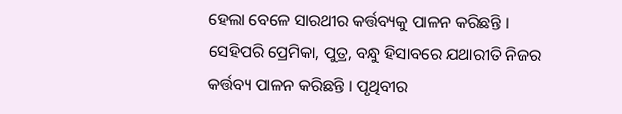ହେଲା ବେଳେ ସାରଥୀର କର୍ତ୍ତବ୍ୟକୁ ପାଳନ କରିଛନ୍ତି । ସେହିପରି ପ୍ରେମିକା, ପୁତ୍ର, ବନ୍ଧୁ ହିସାବରେ ଯଥାରୀତି ନିଜର କର୍ତ୍ତବ୍ୟ ପାଳନ କରିଛନ୍ତି । ପୃଥିବୀର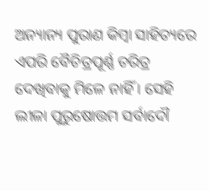ଅନ୍ୟାନ୍ୟ ପୁରାଣ କିମ୍ବା ସାହିତ୍ୟରେ ଏପରି ବୈଚିତ୍ରପୂର୍ଣ୍ଣ ଚରିତ୍ର ଦେଖିବାକୁ ମିଳେ ନାହିଁ । ସେହି ଲୀଳା ପୁରୁଷୋତ୍ତମ ସର୍ବାଦୌ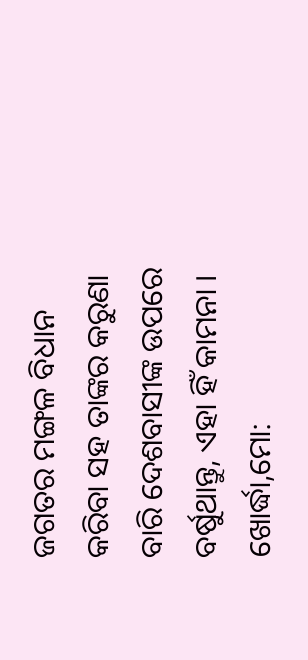ଜଗତର ମଙ୍ଗଳ ବିଧାନ କରିବା ସହ ତାଙ୍କର କରୁଣା ବାରି ଦେଶବାସୀଙ୍କ ଉପରେ ବର୍ଷୁଥାନ୍ତୁ, ଏହା ହିଁ କାମନା ।
ଖୋର୍ଦ୍ଧା,ମୋ: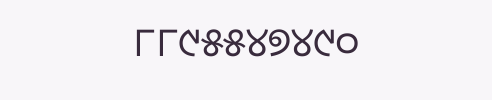୮୮୯୫୫୪୭୪୯୦